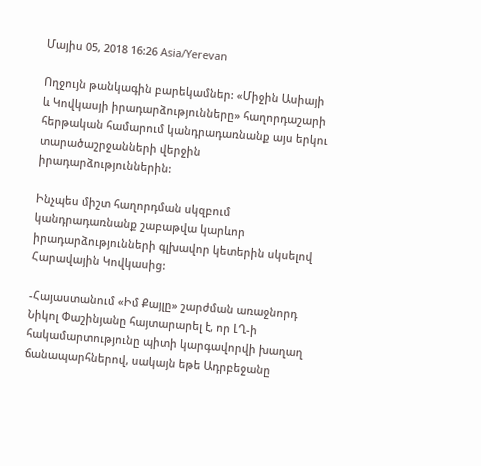Մայիս 05, 2018 16:26 Asia/Yerevan

Ողջույն թանկագին բարեկամներ: «Միջին Ասիայի և Կովկասյի իրադարձությունները» հաղորդաշարի հերթական համարում կանդրադառնանք այս երկու տարածաշրջանների վերջին իրադարձություններին:

Ինչպես միշտ հաղորդման սկզբում կանդրադառնանք շաբաթվա կարևոր իրադարձությունների գլխավոր կետերին սկսելով Հարավային Կովկասից:

-Հայաստանում «Իմ Քայլը» շարժման առաջնորդ Նիկոլ Փաշինյանը հայտարարել է, որ ԼՂ-ի հակամարտությունը պիտի կարգավորվի խաղաղ ճանապարհներով, սակայն եթե Ադրբեջանը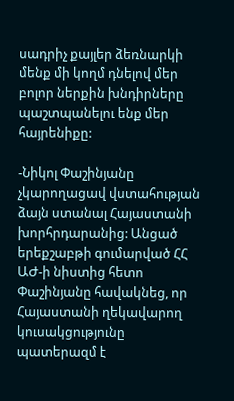սադրիչ քայլեր ձեռնարկի մենք մի կողմ դնելով մեր բոլոր ներքին խնդիրները պաշտպանելու ենք մեր հայրենիքը:

-Նիկոլ Փաշինյանը չկարողացավ վստահության ձայն ստանալ Հայաստանի խորհրդարանից: Անցած երեքշաբթի գումարված ՀՀ ԱԺ-ի նիստից հետո Փաշինյանը հավակնեց, որ Հայաստանի ղեկավարող կուսակցությունը պատերազմ է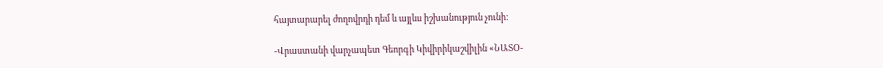հայտարարել ժողովրդի դեմ և այլևս իշխանություն չունի:

-Վրաստանի վարչապետ Գեորգի Կիվիրիկաշվիլին «ՆԱՏՕ-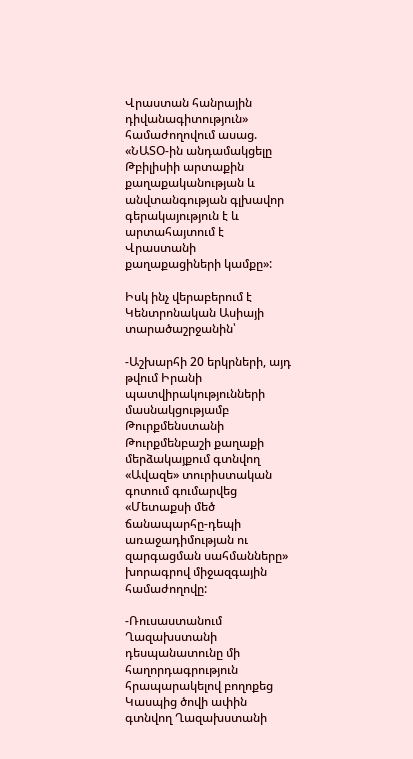Վրաստան հանրային դիվանագիտություն» համաժողովում ասաց. «ՆԱՏՕ-ին անդամակցելը Թբիլիսիի արտաքին քաղաքականության և անվտանգության գլխավոր գերակայություն է և արտահայտում է Վրաստանի քաղաքացիների կամքը»:

Իսկ ինչ վերաբերում է Կենտրոնական Ասիայի տարածաշրջանին՝

-Աշխարհի 20 երկրների, այդ թվում Իրանի պատվիրակությունների մասնակցությամբ Թուրքմենստանի Թուրքմենբաշի քաղաքի մերձակայքում գտնվող «Ավազե» տուրիստական գոտում գումարվեց «Մետաքսի մեծ ճանապարհը-դեպի առաջադիմության ու զարգացման սահմանները» խորագրով միջազգային համաժողովը:

-Ռուսաստանում Ղազախստանի դեսպանատունը մի հաղորդագրություն հրապարակելով բողոքեց Կասպից ծովի ափին գտնվող Ղազախստանի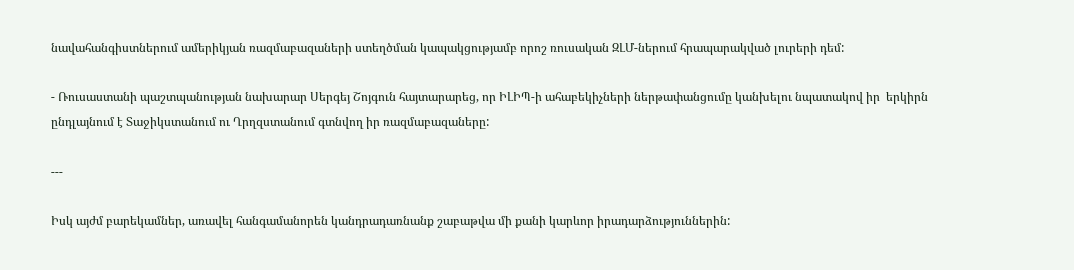նավահանգիստներում ամերիկյան ռազմաբազաների ստեղծման կապակցությամբ որոշ ռուսական ԶԼՄ-ներում հրապարակված լուրերի դեմ:

- Ռուսաստանի պաշտպանության նախարար Սերգեյ Շոյգուն հայտարարեց, որ ԻԼԻՊ-ի ահաբեկիչների ներթափանցումը կանխելու նպատակով իր  երկիրն ընդլայնում է Տաջիկստանում ու Ղրղզստանում գտնվող իր ռազմաբազաները:

---

Իսկ այժմ բարեկամներ, առավել հանգամանորեն կանդրադառնանք շաբաթվա մի քանի կարևոր իրադարձություններին: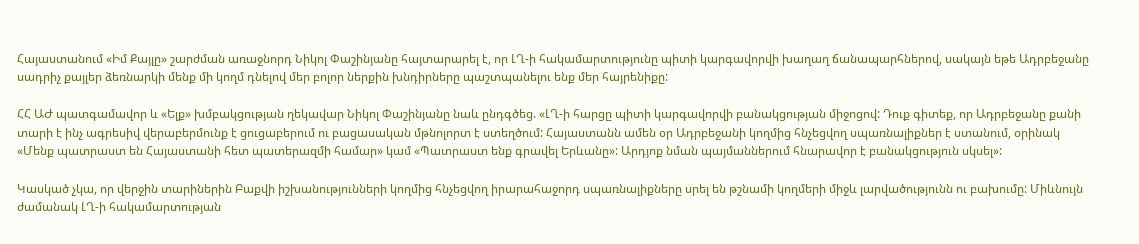Հայաստանում «Իմ Քայլը» շարժման առաջնորդ Նիկոլ Փաշինյանը հայտարարել է, որ ԼՂ-ի հակամարտությունը պիտի կարգավորվի խաղաղ ճանապարհներով, սակայն եթե Ադրբեջանը սադրիչ քայլեր ձեռնարկի մենք մի կողմ դնելով մեր բոլոր ներքին խնդիրները պաշտպանելու ենք մեր հայրենիքը:

ՀՀ ԱԺ պատգամավոր և «Ելք» խմբակցության ղեկավար Նիկոլ Փաշինյանը նաև ընդգծեց. «ԼՂ-ի հարցը պիտի կարգավորվի բանակցության միջոցով: Դուք գիտեք, որ Ադրբեջանը քանի տարի է ինչ ագրեսիվ վերաբերմունք է ցուցաբերում ու բացասական մթնոլորտ է ստեղծում: Հայաստանն ամեն օր Ադրբեջանի կողմից հնչեցվող սպառնալիքներ է ստանում, օրինակ «Մենք պատրաստ են Հայաստանի հետ պատերազմի համար» կամ «Պատրաստ ենք գրավել Երևանը»: Արդյոք նման պայմաններում հնարավոր է բանակցություն սկսել»:

Կասկած չկա, որ վերջին տարիներին Բաքվի իշխանությունների կողմից հնչեցվող իրարահաջորդ սպառնալիքները սրել են թշնամի կողմերի միջև լարվածությունն ու բախումը: Միևնույն ժամանակ ԼՂ-ի հակամարտության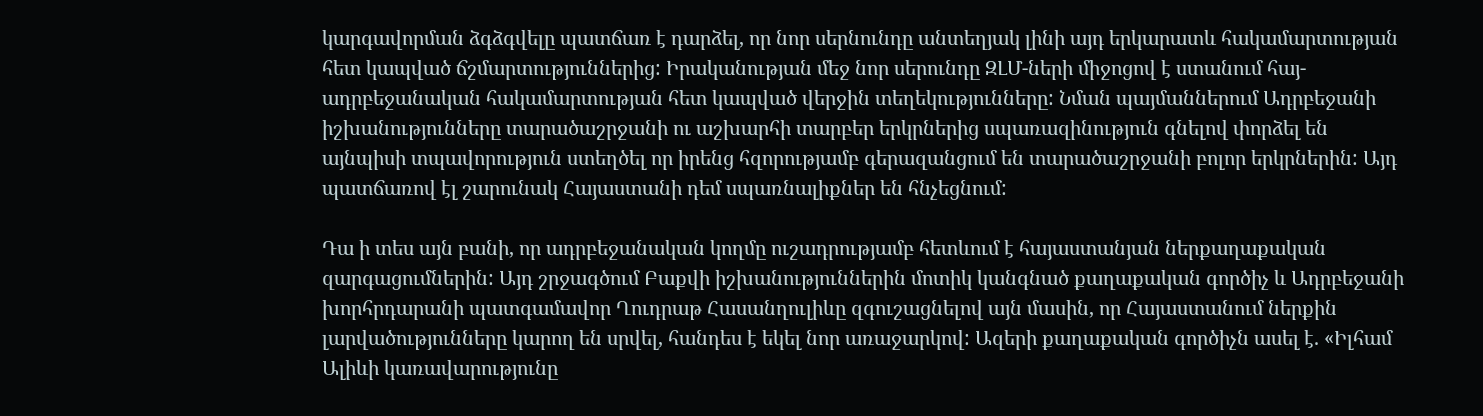կարգավորման ձգձգվելը պատճառ է դարձել, որ նոր սերնունդը անտեղյակ լինի այդ երկարատև հակամարտության հետ կապված ճշմարտություններից: Իրականության մեջ նոր սերունդը ԶԼՄ-ների միջոցով է ստանում հայ-ադրբեջանական հակամարտության հետ կապված վերջին տեղեկությունները: Նման պայմաններում Ադրբեջանի իշխանությունները տարածաշրջանի ու աշխարհի տարբեր երկրներից սպառազինություն գնելով փորձել են  այնպիսի տպավորություն ստեղծել որ իրենց հզորությամբ գերազանցում են տարածաշրջանի բոլոր երկրներին: Այդ պատճառով էլ շարունակ Հայաստանի դեմ սպառնալիքներ են հնչեցնում:

Դա ի տես այն բանի, որ ադրբեջանական կողմը ուշադրությամբ հետևում է հայաստանյան ներքաղաքական զարգացումներին: Այդ շրջագծում Բաքվի իշխանություններին մոտիկ կանգնած քաղաքական գործիչ և Ադրբեջանի խորհրդարանի պատգամավոր Ղուդրաթ Հասանղուլիևը զգուշացնելով այն մասին, որ Հայաստանում ներքին լարվածությունները կարող են սրվել, հանդես է եկել նոր առաջարկով: Ազերի քաղաքական գործիչն ասել է. «Իլհամ Ալիևի կառավարությունը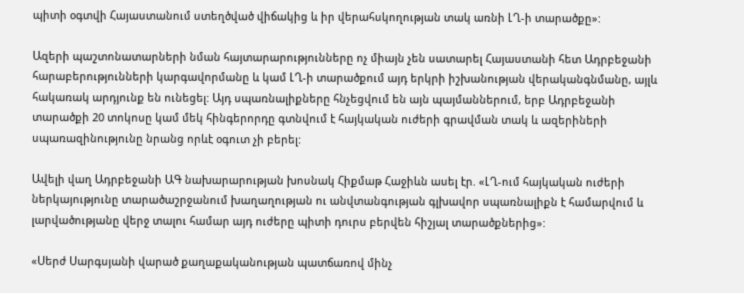պիտի օգտվի Հայաստանում ստեղծված վիճակից և իր վերահսկողության տակ առնի ԼՂ-ի տարածքը»:

Ազերի պաշտոնատարների նման հայտարարությունները ոչ միայն չեն սատարել Հայաստանի հետ Ադրբեջանի հարաբերությունների կարգավորմանը և կամ ԼՂ-ի տարածքում այդ երկրի իշխանության վերականգնմանը, այլև հակառակ արդյունք են ունեցել: Այդ սպառնալիքները հնչեցվում են այն պայմաններում, երբ Ադրբեջանի տարածքի 20 տոկոսը կամ մեկ հինգերորդը գտնվում է հայկական ուժերի գրավման տակ և ազերիների սպառազինությունը նրանց որևէ օգուտ չի բերել:

Ավելի վաղ Ադրբեջանի ԱԳ նախարարության խոսնակ Հիքմաթ Հաջիևն ասել էր. «ԼՂ-ում հայկական ուժերի ներկայությունը տարածաշրջանում խաղաղության ու անվտանգության գլխավոր սպառնալիքն է համարվում և լարվածությանը վերջ տալու համար այդ ուժերը պիտի դուրս բերվեն հիշյալ տարածքներից»:

«Սերժ Սարգսյանի վարած քաղաքականության պատճառով մինչ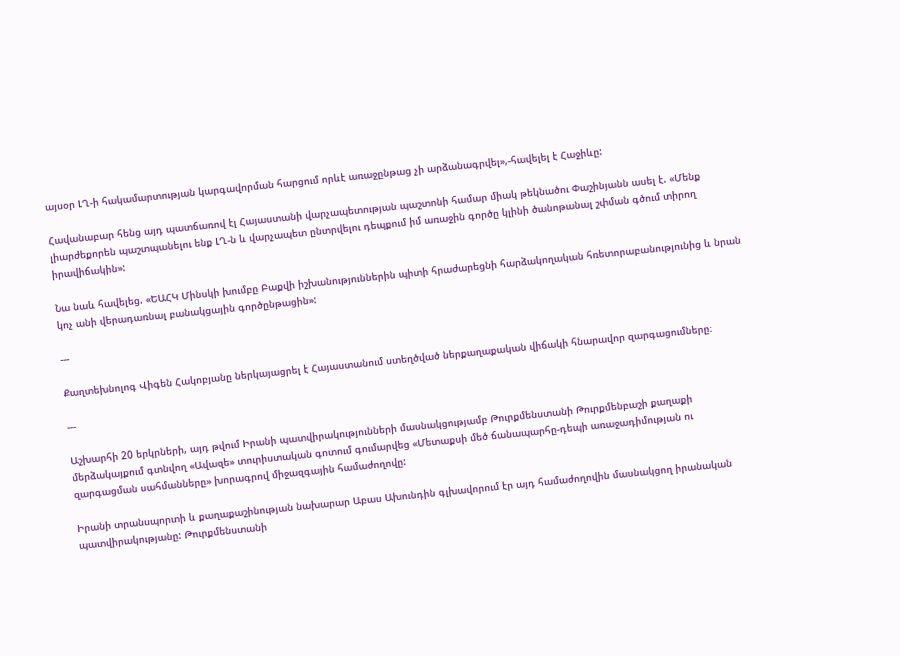այսօր ԼՂ-ի հակամարտության կարգավորման հարցում որևէ առաջընթաց չի արձանագրվել»,-հավելել է Հաջիևը:

Հավանաբար հենց այդ պատճառով էլ Հայաստանի վարչապետության պաշտոնի համար միակ թեկնածու Փաշինյանն ասել է. «Մենք լիարժեքորեն պաշտպանելու ենք ԼՂ-ն և վարչապետ ընտրվելու դեպքում իմ առաջին գործը կլինի ծանոթանալ շփման գծում տիրող իրավիճակին»:

Նա նաև հավելեց. «ԵԱՀԿ Մինսկի խումբը Բաքվի իշխանություններին պիտի հրաժարեցնի հարձակողական հռետորաբանությունից և նրան կոչ անի վերադառնալ բանակցային գործընթացին»:

---

Քաղտեխնոլոգ Վիգեն Հակոբյանը ներկայացրել է Հայաստանում ստեղծված ներքաղաքական վիճակի հնարավոր զարգացումները։

---

Աշխարհի 20 երկրների, այդ թվում Իրանի պատվիրակությունների մասնակցությամբ Թուրքմենստանի Թուրքմենբաշի քաղաքի մերձակայքում գտնվող «Ավազե» տուրիստական գոտում գումարվեց «Մետաքսի մեծ ճանապարհը-դեպի առաջադիմության ու զարգացման սահմանները» խորագրով միջազգային համաժողովը:

Իրանի տրանսպորտի և քաղաքաշինության նախարար Աբաս Ախունդին գլխավորում էր այդ համաժողովին մասնակցող իրանական պատվիրակությանը: Թուրքմենստանի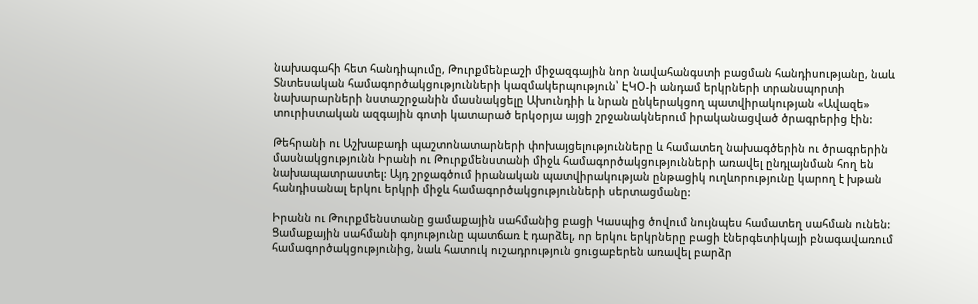նախագահի հետ հանդիպումը, Թուրքմենբաշի միջազգային նոր նավահանգստի բացման հանդիսությանը, նաև Տնտեսական համագործակցությունների կազմակերպություն՝ ԷԿՕ-ի անդամ երկրների տրանսպորտի նախարարների նստաշրջանին մասնակցելը Ախունդիի և նրան ընկերակցող պատվիրակության «Ավազե» տուրիստական ազգային գոտի կատարած երկօրյա այցի շրջանակներում իրականացված ծրագրերից էին:

Թեհրանի ու Աշխաբադի պաշտոնատարների փոխայցելությունները և համատեղ նախագծերին ու ծրագրերին մասնակցությունն Իրանի ու Թուրքմենստանի միջև համագործակցությունների առավել ընդլայնման հող են նախապատրաստել: Այդ շրջագծում իրանական պատվիրակության ընթացիկ ուղևորությունը կարող է խթան հանդիսանալ երկու երկրի միջև համագործակցությունների սերտացմանը:

Իրանն ու Թուրքմենստանը ցամաքային սահմանից բացի Կասպից ծովում նույնպես համատեղ սահման ունեն:  Ցամաքային սահմանի գոյությունը պատճառ է դարձել, որ երկու երկրները բացի էներգետիկայի բնագավառում համագործակցությունից, նաև հատուկ ուշադրություն ցուցաբերեն առավել բարձր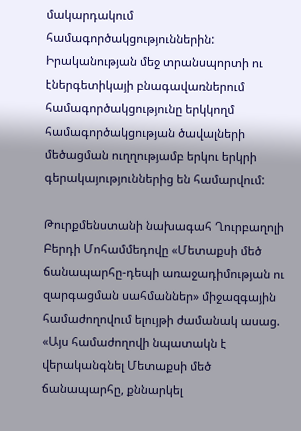մակարդակում համագործակցություններին: Իրականության մեջ տրանսպորտի ու էներգետիկայի բնագավառներում համագործակցությունը երկկողմ համագործակցության ծավալների մեծացման ուղղությամբ երկու երկրի գերակայություններից են համարվում:

Թուրքմենստանի նախագահ Ղուրբաղոլի Բերդի Մոհամմեդովը «Մետաքսի մեծ ճանապարհը-դեպի առաջադիմության ու զարգացման սահմաններ» միջազգային համաժողովում ելույթի ժամանակ ասաց. «Այս համաժողովի նպատակն է վերականգնել Մետաքսի մեծ ճանապարհը, քննարկել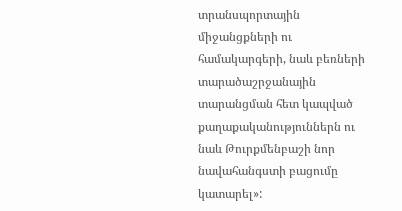տրանսպորտային միջանցքների ու համակարգերի, նաև բեռների տարածաշրջանային տարանցման հետ կապված քաղաքականություններն ու նաև Թուրքմենբաշի նոր նավահանգստի բացումը կատարել»: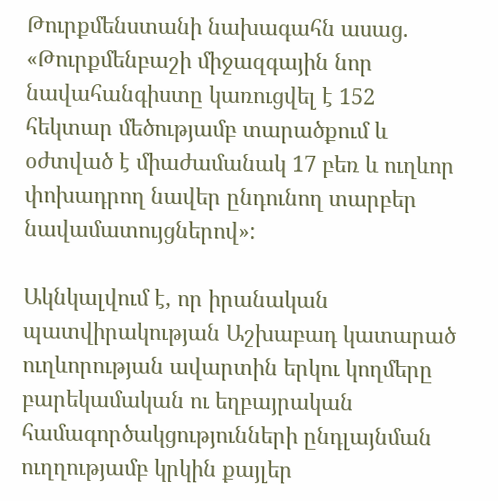Թուրքմենստանի նախագահն ասաց. «Թուրքմենբաշի միջազգային նոր նավահանգիստը կառուցվել է 152 հեկտար մեծությամբ տարածքում և օժտված է միաժամանակ 17 բեռ և ուղևոր փոխադրող նավեր ընդունող տարբեր նավամատույցներով»:

Ակնկալվում է, որ իրանական պատվիրակության Աշխաբադ կատարած ուղևորության ավարտին երկու կողմերը բարեկամական ու եղբայրական համագործակցությունների ընդլայնման ուղղությամբ կրկին քայլեր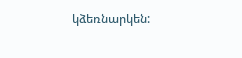կձեռնարկեն: